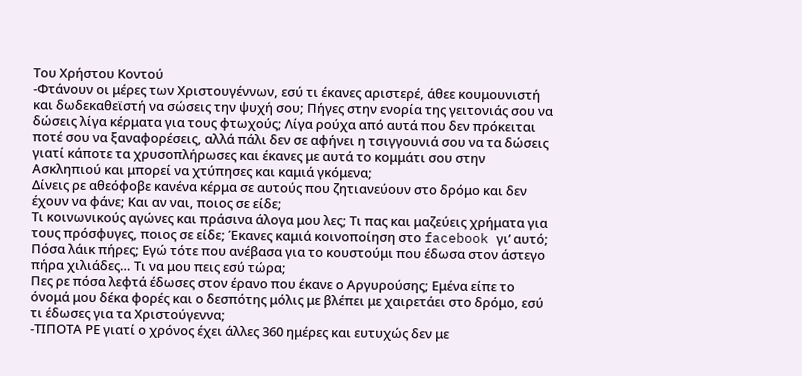Του Χρήστου Κοντού
-Φτάνουν οι μέρες των Χριστουγέννων, εσύ τι έκανες αριστερέ, άθεε κουμουνιστή και δωδεκαθεϊστή να σώσεις την ψυχή σου; Πήγες στην ενορία της γειτονιάς σου να δώσεις λίγα κέρματα για τους φτωχούς; Λίγα ρούχα από αυτά που δεν πρόκειται ποτέ σου να ξαναφορέσεις, αλλά πάλι δεν σε αφήνει η τσιγγουνιά σου να τα δώσεις γιατί κάποτε τα χρυσοπλήρωσες και έκανες με αυτά το κομμάτι σου στην Ασκληπιού και μπορεί να χτύπησες και καμιά γκόμενα;
Δίνεις ρε αθεόφοβε κανένα κέρμα σε αυτούς που ζητιανεύουν στο δρόμο και δεν έχουν να φάνε; Και αν ναι, ποιος σε είδε;
Τι κοινωνικούς αγώνες και πράσινα άλογα μου λες; Τι πας και μαζεύεις χρήματα για τους πρόσφυγες, ποιος σε είδε; Έκανες καμιά κοινοποίηση στο facebook γι’ αυτό; Πόσα λάικ πήρες; Εγώ τότε που ανέβασα για το κουστούμι που έδωσα στον άστεγο πήρα χιλιάδες… Τι να μου πεις εσύ τώρα;
Πες ρε πόσα λεφτά έδωσες στον έρανο που έκανε ο Αργυρούσης; Εμένα είπε το όνομά μου δέκα φορές και ο δεσπότης μόλις με βλέπει με χαιρετάει στο δρόμο, εσύ τι έδωσες για τα Χριστούγεννα;
-ΤΙΠΟΤΑ ΡΕ γιατί ο χρόνος έχει άλλες 360 ημέρες και ευτυχώς δεν με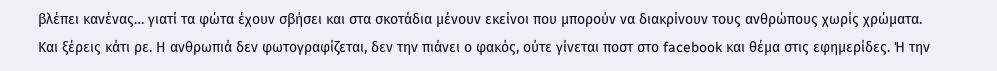βλέπει κανένας… γιατί τα φώτα έχουν σβήσει και στα σκοτάδια μένουν εκείνοι που μπορούν να διακρίνουν τους ανθρώπους χωρίς χρώματα.
Και ξέρεις κάτι ρε. Η ανθρωπιά δεν φωτογραφίζεται, δεν την πιάνει ο φακός, ούτε γίνεται ποστ στο facebook και θέμα στις εφημερίδες. Ή την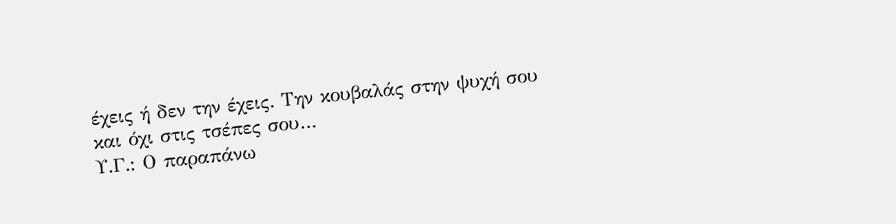έχεις ή δεν την έχεις. Την κουβαλάς στην ψυχή σου και όχι στις τσέπες σου…
Υ.Γ.: Ο παραπάνω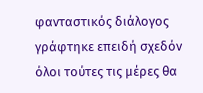φανταστικός διάλογος γράφτηκε επειδή σχεδόν όλοι τούτες τις μέρες θα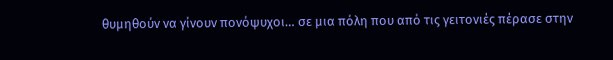θυμηθούν να γίνουν πονόψυχοι… σε μια πόλη που από τις γειτονιές πέρασε στην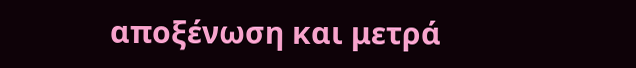αποξένωση και μετρά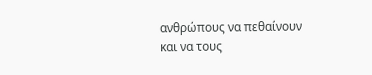ανθρώπους να πεθαίνουν και να τους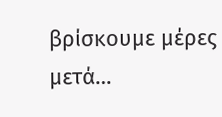βρίσκουμε μέρες μετά…